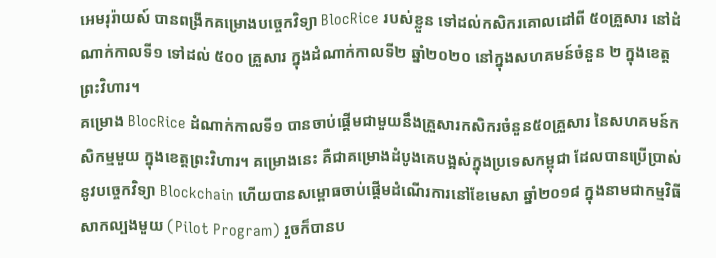អេមរុរ៉ាយស៍ បានពង្រីកគម្រោងបច្ចេកវិទ្យា BlocRice របស់ខ្លួន ទៅដល់កសិករគោលដៅពី ៥០គ្រួសារ នៅដំណាក់កាលទី១ ទៅដល់ ៥០០ គ្រួសារ ក្នុងដំណាក់កាលទី២ ឆ្នាំ២០២០ នៅក្នុងសហគមន៍ចំនួន ២ ក្នុងខេត្តព្រះវិហារ។
គម្រោង BlocRice ដំណាក់កាលទី១ បានចាប់ផ្តើមជាមួយនឹងគ្រួសារកសិករចំនួន៥០គ្រួសារ នៃសហគមន៍កសិកម្មមួយ ក្នុងខេត្តព្រះវិហារ។ គម្រោងនេះ គឺជាគម្រោងដំបូងគេបង្អស់ក្នុងប្រទេសកម្ពុជា ដែលបានប្រើប្រាស់នូវបច្ចេកវិទ្យា Blockchain ហើយបានសម្ពោធចាប់ផ្តើមដំណើរការនៅខែមេសា ឆ្នាំ២០១៨ ក្នុងនាមជាកម្មវិធីសាកល្បងមួយ (Pilot Program) រួចក៏បានប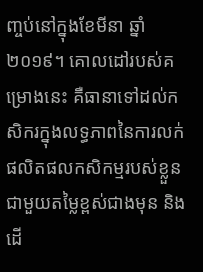ញ្ចប់នៅក្នុងខែមីនា ឆ្នាំ២០១៩។ គោលដៅរបស់គម្រោងនេះ គឺធានាទៅដល់កសិករក្នុងលទ្ធភាពនៃការលក់ផលិតផលកសិកម្មរបស់ខ្លួនជាមួយតម្លៃខ្ពស់ជាងមុន និងដើ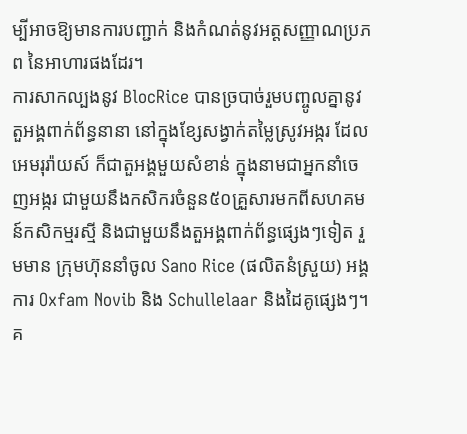ម្បីអាចឱ្យមានការបញ្ជាក់ និងកំណត់នូវអត្តសញ្ញាណប្រភព នៃអាហារផងដែរ។
ការសាកល្បងនូវ BlocRice បានច្របាច់រួមបញ្ចូលគ្នានូវតួអង្គពាក់ព័ន្ធនានា នៅក្នុងខ្សែសង្វាក់តម្លៃស្រូវអង្ករ ដែលអេមរុរ៉ាយស៍ ក៏ជាតួអង្គមួយសំខាន់ ក្នុងនាមជាអ្នកនាំចេញអង្ករ ជាមួយនឹងកសិករចំនួន៥០គ្រួសារមកពីសហគមន៍កសិកម្មរស្មី និងជាមួយនឹងតួអង្គពាក់ព័ន្ធផ្សេងៗទៀត រួមមាន ក្រុមហ៊ុននាំចូល Sano Rice (ផលិតនំស្រួយ) អង្គការ Oxfam Novib និង Schullelaar និងដៃគូផ្សេងៗ។
គ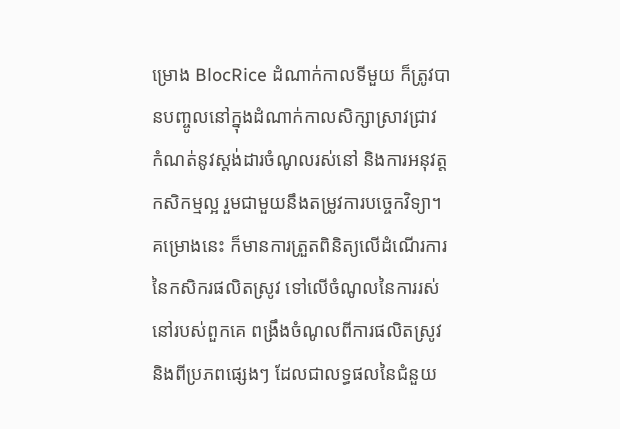ម្រោង BlocRice ដំណាក់កាលទីមួយ ក៏ត្រូវបានបញ្ចូលនៅក្នុងដំណាក់កាលសិក្សាស្រាវជ្រាវ កំណត់នូវស្តង់ដារចំណូលរស់នៅ និងការអនុវត្តកសិកម្មល្អ រួមជាមួយនឹងតម្រូវការបច្ចេកវិទ្យា។ គម្រោងនេះ ក៏មានការត្រួតពិនិត្យលើដំណើរការនៃកសិករផលិតស្រូវ ទៅលើចំណូលនៃការរស់នៅរបស់ពួកគេ ពង្រឹងចំណូលពីការផលិតស្រូវ និងពីប្រភពផ្សេងៗ ដែលជាលទ្ធផលនៃជំនួយ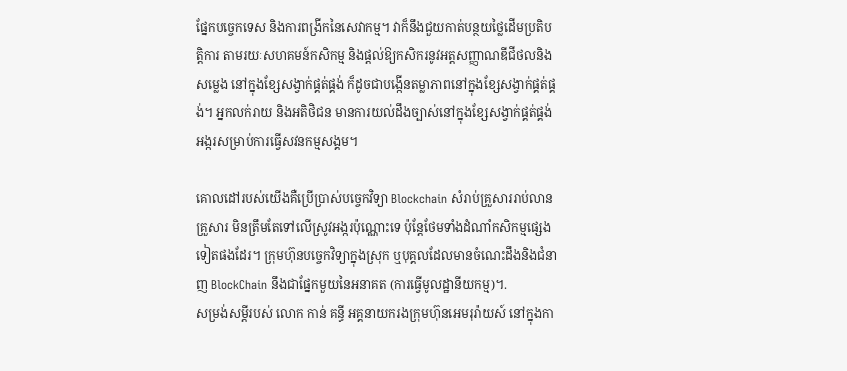ផ្នែកបច្ចេកទេស និងការពង្រីកនៃសេវាកម្ម។ វាក៏នឹងជួយកាត់បន្ថយថ្លៃដើមប្រតិបត្តិការ តាមរយៈសហគមន៍កសិកម្ម និងផ្តល់ឱ្យកសិករនូវអត្តសញ្ញាណឌីជីថលនិងសម្លេង នៅក្នុងខ្សែសង្វាក់ផ្គត់ផ្គង់ ក៏ដូចជាបង្កើនតម្លាភាពនៅក្នុងខ្សែសង្វាក់ផ្គត់ផ្គង់។ អ្នកលក់រាយ និងអតិថិជន មានការយល់ដឹងច្បាស់នៅក្នុងខ្សែសង្វាក់ផ្គត់ផ្គង់អង្ករសម្រាប់ការធ្វើសវនកម្មសង្គម។

គោលដៅរបស់យើងគឺប្រើប្រាស់បច្ចេកវិទ្យា Blockchain សំរាប់គ្រួសាររាប់លានគ្រួសារ មិនត្រឹមតែទៅលើស្រូវអង្ករប៉ុណ្ណោះទេ ប៉ុន្តែថែមទាំងដំណាំកសិកម្មផ្សេងទៀតផងដែរ។ ក្រុមហ៊ុនបច្ចេកវិទ្យាក្នុងស្រុក ឬបុគ្គលដែលមានចំណេះដឹងនិងជំនាញ BlockChain នឹងជាផ្នែកមួយនៃអនាគត (ការធ្វើមូលដ្ឋានីយកម្ម)។.
សម្រង់សម្តីរបស់ លោក កាន់ គន្ធី អគ្គនាយករងក្រុមហ៊ុនអេមរុរ៉ាយស៍ នៅក្នុងកា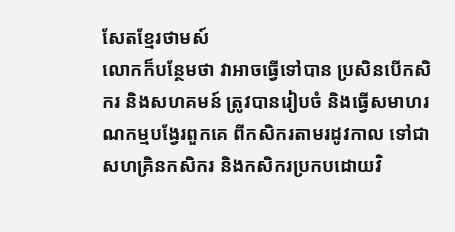សែតខ្មែរថាមស៍
លោកក៏បន្ថែមថា វាអាចធ្វើទៅបាន ប្រសិនបើកសិករ និងសហគមន៍ ត្រូវបានរៀបចំ និងធ្វើសមាហរណកម្មបង្វែរពួកគេ ពីកសិករតាមរដូវកាល ទៅជាសហគ្រិនកសិករ និងកសិករប្រកបដោយវិ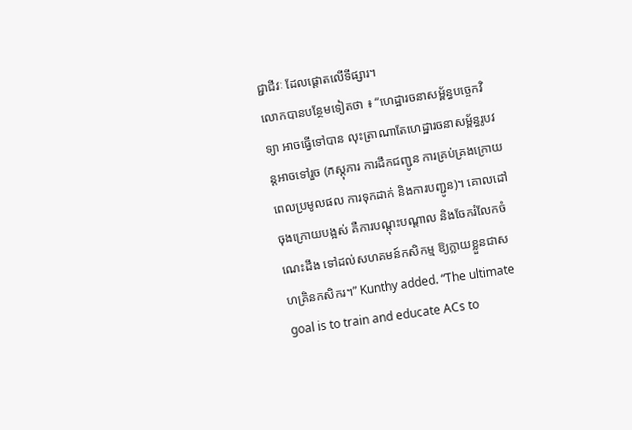ជ្ជាជីវៈ ដែលផ្តោតលើទីផ្សារ។
លោកបានបន្ថែមទៀតថា ៖ “ហេដ្ឋារចនាសម្ព័ន្ធបច្ចេកវិទ្យា អាចធ្វើទៅបាន លុះត្រាណាតែហេដ្ឋារចនាសម្ព័ន្ធរូបវន្តអាចទៅរួច (ភស្តុភារ ការដឹកជញ្ជូន ការគ្រប់គ្រងក្រោយពេលប្រមូលផល ការទុកដាក់ និងការបញ្ជូន)។ គោលដៅចុងក្រោយបង្អស់ គឺការបណ្តុះបណ្តាល និងចែករំលែកចំណេះដឹង ទៅដល់សហគមន៍កសិកម្ម ឱ្យក្លាយខ្លួនជាសហគ្រិនកសិករ។” Kunthy added. “The ultimate goal is to train and educate ACs to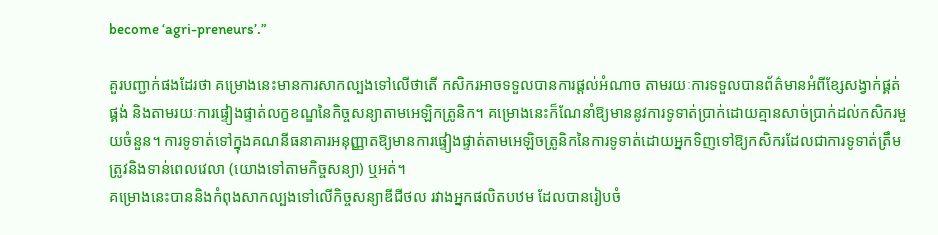become ‘agri-preneurs’.”

គួរបញ្ជាក់ផងដែរថា គម្រោងនេះមានការសាកល្បងទៅលើថាតើ កសិករអាចទទួលបានការផ្តល់អំណាច តាមរយៈការទទួលបានព័ត៌មានអំពីខ្សែសង្វាក់ផ្គត់ផ្គង់ និងតាមរយៈការផ្ទៀងផ្ទាត់លក្ខខណ្ឌនៃកិច្ចសន្យាតាមអេឡិកត្រូនិក។ គម្រោងនេះក៏ណែនាំឱ្យមាននូវការទូទាត់ប្រាក់ដោយគ្មានសាច់ប្រាក់ដល់កសិករមួយចំនួន។ ការទូទាត់ទៅក្នុងគណនីធនាគារអនុញ្ញាតឱ្យមានការផ្ទៀងផ្ទាត់តាមអេឡិចត្រូនិកនៃការទូទាត់ដោយអ្នកទិញទៅឱ្យកសិករដែលជាការទូទាត់ត្រឹមត្រូវនិងទាន់ពេលវេលា (យោងទៅតាមកិច្ចសន្យា) ឬអត់។
គម្រោងនេះបាននិងកំពុងសាកល្បងទៅលើកិច្ចសន្យាឌីជីថល រវាងអ្នកផលិតបឋម ដែលបានរៀបចំ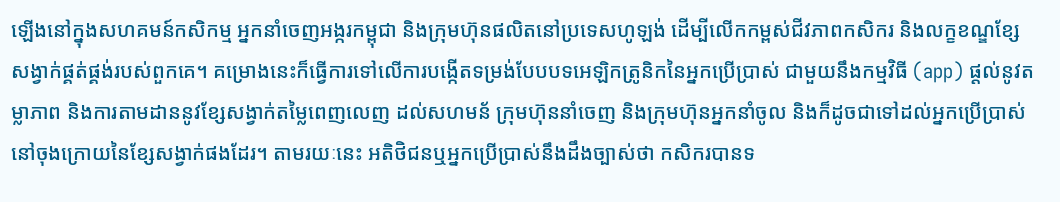ឡើងនៅក្នុងសហគមន៍កសិកម្ម អ្នកនាំចេញអង្ករកម្ពុជា និងក្រុមហ៊ុនផលិតនៅប្រទេសហូឡង់ ដើម្បីលើកកម្ពស់ជីវភាពកសិករ និងលក្ខខណ្ឌខ្សែសង្វាក់ផ្គត់ផ្គង់របស់ពួកគេ។ គម្រោងនេះក៏ធ្វើការទៅលើការបង្កើតទម្រង់បែបបទអេឡិកត្រូនិកនៃអ្នកប្រើប្រាស់ ជាមួយនឹងកម្មវិធី (app) ផ្តល់នូវតម្លាភាព និងការតាមដាននូវខ្សែសង្វាក់តម្លៃពេញលេញ ដល់សហមន័ ក្រុមហ៊ុននាំចេញ និងក្រុមហ៊ុនអ្នកនាំចូល និងក៏ដូចជាទៅដល់អ្នកប្រើប្រាស់នៅចុងក្រោយនៃខ្សែសង្វាក់ផងដែរ។ តាមរយៈនេះ អតិថិជនឬអ្នកប្រើប្រាស់នឹងដឹងច្បាស់ថា កសិករបានទ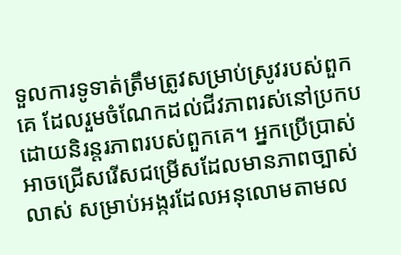ទួលការទូទាត់ត្រឹមត្រូវសម្រាប់ស្រូវរបស់ពួកគេ ដែលរួមចំណែកដល់ជីវភាពរស់នៅប្រកបដោយនិរន្តរភាពរបស់ពួកគេ។ អ្នកប្រើប្រាស់អាចជ្រើសរើសជម្រើសដែលមានភាពច្បាស់លាស់ សម្រាប់អង្ករដែលអនុលោមតាមល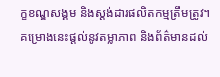ក្ខខណ្ឌសង្គម និងស្តង់ដារផលិតកម្មត្រឹមត្រូវ។ គម្រោងនេះផ្តល់នូវតម្លាភាព និងព័ត៌មានដល់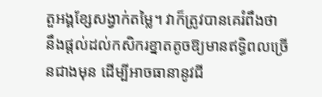តួអង្គខ្សែសង្វាក់តម្លៃ។ វាក៏ត្រូវបានគេរំពឹងថា នឹងផ្តល់ដល់កសិករខ្នាតតូចឱ្យមានឥទិ្ធពលច្រើនជាងមុន ដើម្បីអាចធានានូវជី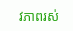វភាពរស់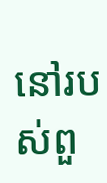នៅរបស់ពួ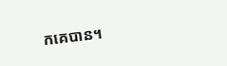កគេបាន។